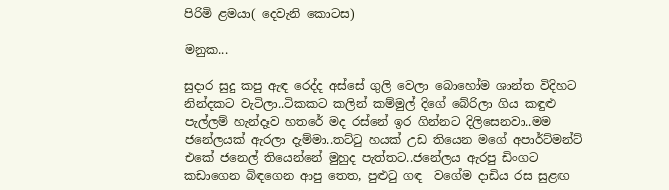පිරිමි ළමයා( දෙවැනි කොටස)

මනුක...

සුදාර සුදු කපු ඇඳ රෙද්ද අස්සේ ගුලි වෙලා බොහෝම ශාන්ත විදිහට නින්දකට වැටිලා..ටිකකට කලින් කම්මුල් දිගේ බේරිලා ගිය කඳුළු පැල්ලම් හැන්දෑව හතරේ මද රස්නේ ඉර ගින්නට දිලිසෙනවා..මම ජනේලයක් ඇරලා දැම්මා..තට්ටු හයක් උඩ තියෙන මගේ අපාර්ට්මන්ට් එකේ ජනෙල් තියෙන්නේ මුහුද පැත්තට..ජනේලය ඇරපු ඩිංගට කඩාගෙන බිඳගෙන ආපු තෙත, පුළුටු ගඳ  වගේම දාඩිය රස සුළඟ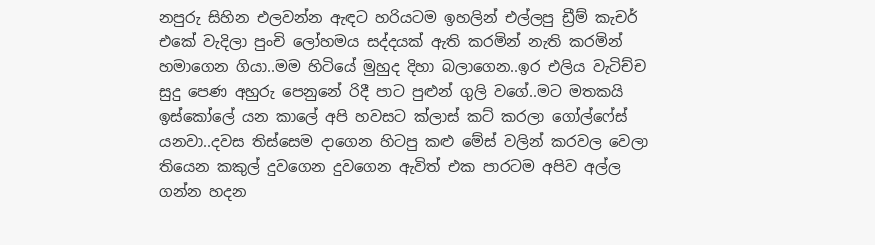නපුරු සිහින එලවන්න ඇඳට හරියටම ඉහලින් එල්ලපු ඩ්‍රීම් කැචර් එකේ වැදිලා පුංචි ලෝහමය සද්දයක් ඇති කරමින් නැති කරමින් හමාගෙන ගියා..මම හිටියේ මුහුද දිහා බලාගෙන..ඉර එලිය වැටිච්ච සුදු පෙණ අහුරු පෙනුනේ රිදී පාට පුළුන් ගුලි වගේ..මට මතකයි ඉස්කෝලේ යන කාලේ අපි හවසට ක්ලාස් කට් කරලා ගෝල්ෆේස් යනවා..දවස තිස්සෙම දාගෙන හිටපු කළු මේස් වලින් කරවල වෙලා තියෙන කකුල් දුවගෙන දුවගෙන ඇවිත් එක පාරටම අපිව අල්ල ගන්න හදන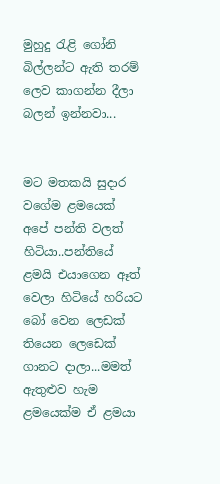මුහුදු රැළි ගෝනි බිල්ලන්ට ඇති තරම් ලෙව කාගන්න දීලා බලන් ඉන්නවා...


මට මතකයි සුදාර වගේම ළමයෙක් අපේ පන්ති වලත් හිටියා..පන්තියේ ළමයි එයාගෙන ඈත් වෙලා හිටියේ හරියට බෝ වෙන ලෙඩක් තියෙන ලෙඩෙක් ගානට දාලා...මමත් ඇතුළුව හැම ළමයෙක්ම ඒ ළමයා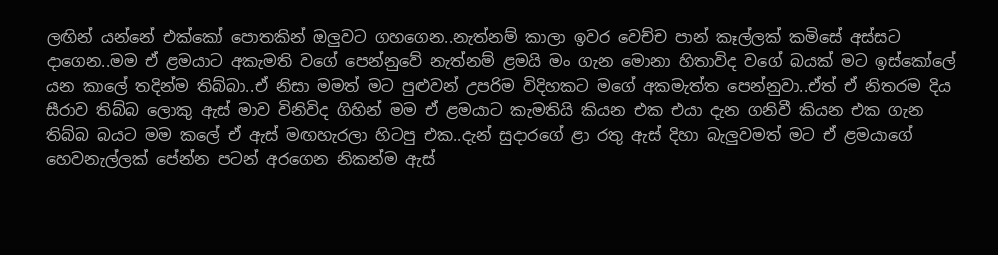ලඟින් යන්නේ එක්කෝ පොතකින් ඔලුවට ගහගෙන..නැත්නම් කාලා ඉවර වෙච්ච පාන් කෑල්ලක් කමිසේ අස්සට දාගෙන..මම ඒ ළමයාට අකැමති වගේ පෙන්නුවේ නැත්නම් ළමයි මං ගැන මොනා හිතාවිද වගේ බයක් මට ඉස්කෝලේ යන කාලේ තදින්ම තිබ්බා..ඒ නිසා මමත් මට පුළුවන් උපරිම විදිහකට මගේ අකමැත්ත පෙන්නුවා..ඒත් ඒ නිතරම දිය සීරාව තිබ්බ ලොකු ඇස් මාව විනිවිද ගිහින් මම ඒ ළමයාට කැමතියි කියන එක එයා දැන ගනිවී කියන එක ගැන තිබ්බ බයට මම කලේ ඒ ඇස් මඟහැරලා හිටපු එක..දැන් සුදාරගේ ළා රතු ඇස් දිහා බැලුවමත් මට ඒ ළමයාගේ හෙවනැල්ලක් පේන්න පටන් අරගෙන නිකන්ම ඇස්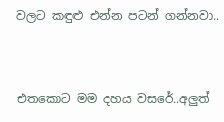වලට කඳුළු එන්න පටන් ගන්නවා..


එතකොට මම දහය වසරේ..අලුත්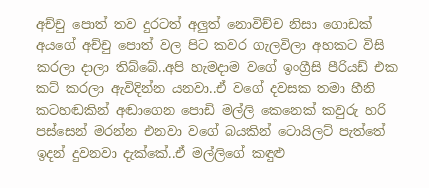අච්චු පොත් තව දුරටත් අලුත් නොවිච්ච නිසා ගොඩක් අයගේ අච්චු පොත් වල පිට කවර ගැලවිලා අහකට විසි කරලා දාලා තිබ්බේ..අපි හැමදාම වගේ ඉංග්‍රීසි පීරියඩ් එක කට් කරලා ඇවිදින්න යනවා..ඒ වගේ දවසක තමා හීනි කටහඬකින් අඬාගෙන පොඩි මල්ලි කෙනෙක් කවුරු හරි පස්සෙන් මරන්න එනවා වගේ බයකින් ටොයිලට් පැත්තේ ඉදන් දුවනවා දැක්කේ..ඒ මල්ලිගේ කඳුළු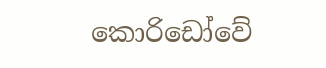කොරිඩෝවේ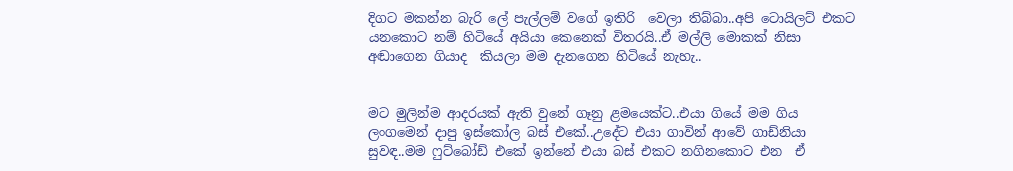දිගට මකන්න බැරි ලේ පැල්ලම් වගේ ඉතිරි  වෙලා තිබ්බා..අපි ටොයිලට් එකට යනකොට නම් හිටියේ අයියා කෙනෙක් විතරයි..ඒ මල්ලි මොකක් නිසා අඬාගෙන ගියාද  කියලා මම දැනගෙන හිටියේ නැහැ..


මට මුලින්ම ආදරයක් ඇති වුනේ ගෑනු ළමයෙක්ට..එයා ගියේ මම ගිය  ලංගමෙන් දාපු ඉස්කෝල බස් එකේ..උදේට එයා ගාවින් ආවේ ගාඩ්නියා සුවඳ..මම ෆුට්බෝඩ් එකේ ඉන්නේ එයා බස් එකට නගිනකොට එන  ඒ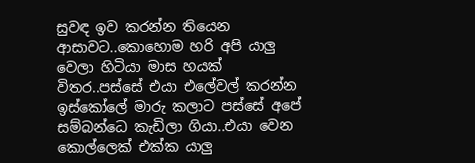සුවඳ ඉව කරන්න තියෙන ආසාවට..කොහොම හරි අපි යාලු වෙලා හිටියා මාස හයක් විතර..පස්සේ එයා එලේවල් කරන්න ඉස්කෝලේ මාරු කලාට පස්සේ අපේ සම්බන්ධෙ කැඩිලා ගියා..එයා වෙන කොල්ලෙක් එක්ක යාලු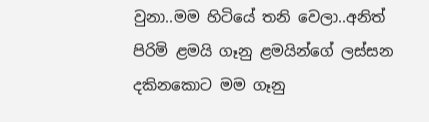වුනා..මම හිටියේ තනි වෙලා..අනිත් පිරිමි ළමයි ගෑනු ළමයින්ගේ ලස්සන දකිනකොට මම ගෑනු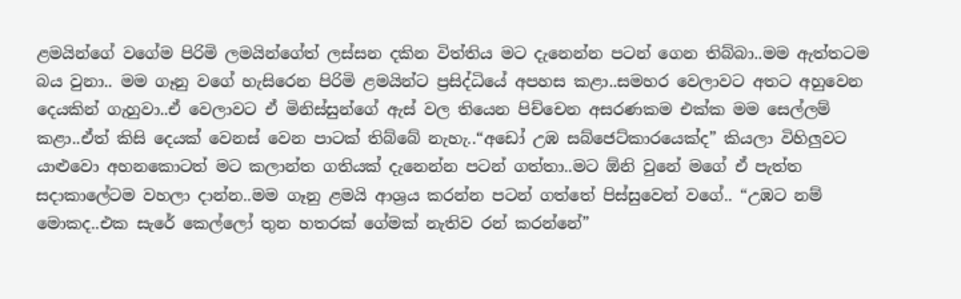ළමයින්ගේ වගේම පිරිමි ලමයින්ගේත් ලස්සන දකින විත්තිය මට දැනෙන්න පටන් ගෙන තිබ්බා..මම ඇත්තටම බය වුනා.. මම ගෑනු වගේ හැසිරෙන පිරිමි ළමයින්ට ප්‍රසිද්ධියේ අපහස කළා..සමහර වෙලාවට අතට අහුවෙන දෙයකින් ගැහුවා..ඒ වෙලාවට ඒ මිනිස්සුන්ගේ ඇස් වල තියෙන පිච්චෙන අසරණකම එක්ක මම සෙල්ලම් කළා..ඒත් කිසි දෙයක් වෙනස් වෙන පාටක් තිබ්බේ නැහැ..“අඩෝ උඹ සබ්ජෙට්කාරයෙක්ද” කියලා විහිලුවට යාළුවො අහනකොටත් මට කලාන්ත ගතියක් දැනෙන්න පටන් ගත්තා..මට ඕනි වුනේ මගේ ඒ පැත්ත සදාකාලේටම වහලා දාන්න..මම ගෑනු ළමයි ආශ්‍රය කරන්න පටන් ගත්තේ පිස්සුවෙන් වගේ.. “උඹට නම් මොකද..එක සැරේ කෙල්ලෝ තුන හතරක් ගේමක් නැතිව රන් කරන්නේ”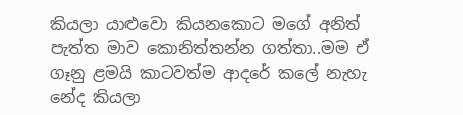කියලා යාළුවො කියනකොට මගේ අනිත් පැත්ත මාව කොනිත්තන්න ගත්තා..මම ඒ ගෑනු ළමයි කාටවත්ම ආදරේ කලේ නැහැ නේද කියලා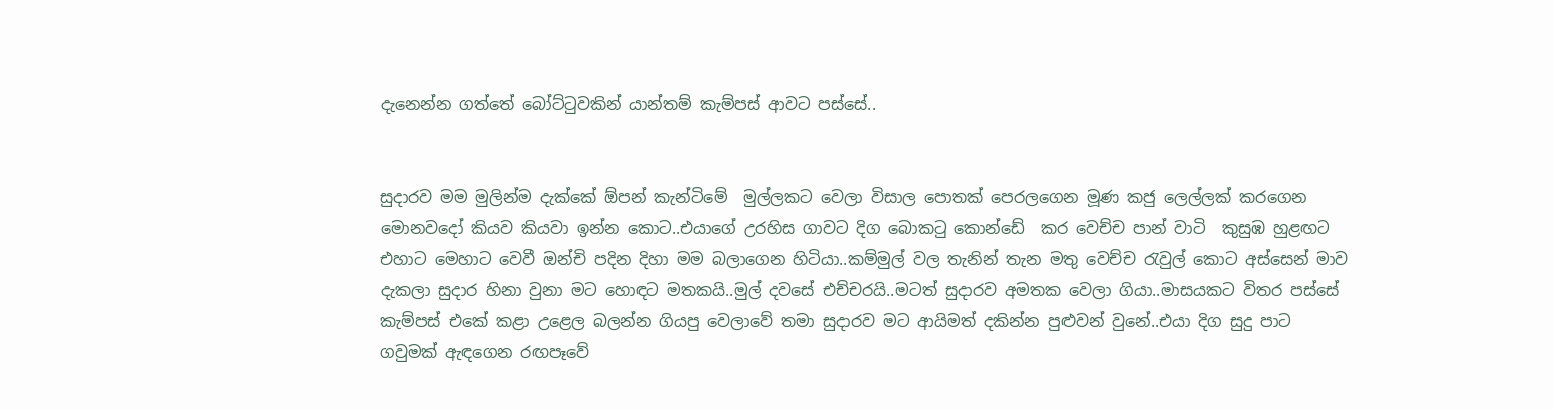දැනෙන්න ගත්තේ බෝට්ටුවකින් යාන්තම් කැම්පස් ආවට පස්සේ..


සුදාරව මම මුලින්ම දැක්කේ ඕපන් කැන්ටිමේ  මුල්ලකට වෙලා විසාල පොතක් පෙරලගෙන මූණ කජු ලෙල්ලක් කරගෙන මොනවදෝ කියව කියවා ඉන්න කොට..එයාගේ උරහිස ගාවට දිග බොකටු කොන්ඩේ  කර වෙච්ච පාන් වාටි  කුසුඹ හුළඟට එහාට මෙහාට වෙවී ඔන්චි පදින දිහා මම බලාගෙන හිටියා..කම්මුල් වල තැනින් තැන මතු වෙච්ච රැවුල් කොට අස්සෙන් මාව දැකලා සුදාර හිනා වුනා මට හොඳට මතකයි..මුල් දවසේ එච්චරයි..මටත් සුදාරව අමතක වෙලා ගියා..මාසයකට විතර පස්සේ කැම්පස් එකේ කළා උළෙල බලන්න ගියපු වෙලාවේ තමා සුදාරව මට ආයිමත් දකින්න පුළුවන් වුනේ..එයා දිග සුදු පාට ගවුමක් ඇඳගෙන රඟපෑවේ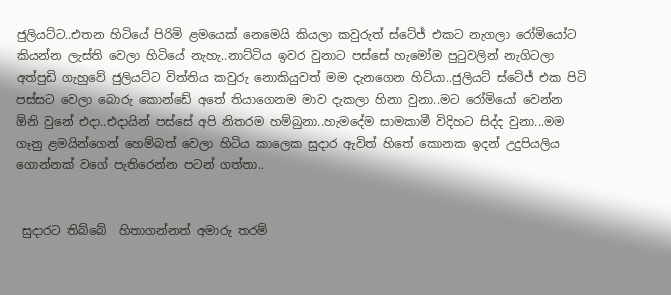ජුලියට්ට..එතන හිටියේ පිරිමි ළමයෙක් නෙමෙයි කියලා කවුරුත් ස්ටේජ් එකට නැගලා රෝමියෝට කියන්න ලැස්ති වෙලා හිටියේ නැහැ..නාට්ටිය ඉවර වුනාට පස්සේ හැමෝම පුටුවලින් නැගිටලා අත්පුඩි ගැහුවේ ජුලියට්ට විත්තිය කවුරු නොකියුවත් මම දැනගෙන හිටියා..ජුලියට් ස්ටේජ් එක පිටි පස්සට වෙලා බොරු කොන්ඩේ අතේ තියාගෙනම මාව දැකලා හිනා වුනා..මට රෝමියෝ වෙන්න ඕනි වුනේ එදා..එදායින් පස්සේ අපි නිතරම හම්බුනා..හැමදේම සාමකාමී විදිහට සිද්ද වුනා...මම ගෑනු ළමයින්ගෙන් හෙම්බත් වෙලා හිටිය කාලෙක සුදාර ඇවිත් හිතේ කොනක ඉදන් උදුපියලිය ගොන්නක් වගේ පැතිරෙන්න පටන් ගත්තා..


 සුදාරට තිබ්බේ  හිතාගන්නත් අමාරු තරම්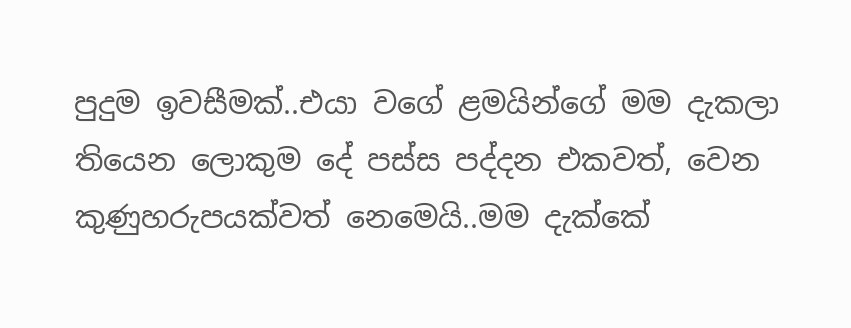පුදුම ඉවසීමක්..එයා වගේ ළමයින්ගේ මම දැකලා තියෙන ලොකුම දේ පස්ස පද්දන එකවත්, වෙන කුණුහරුපයක්වත් නෙමෙයි..මම දැක්කේ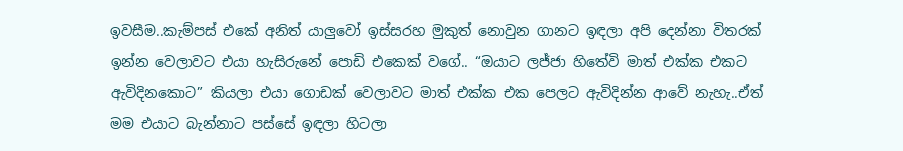ඉවසීම..කැම්පස් එකේ අනිත් යාලුවෝ ඉස්සරහ මුකුත් නොවුන ගානට ඉඳලා අපි දෙන්නා විතරක් ඉන්න වෙලාවට එයා හැසිරුනේ පොඩි එකෙක් වගේ.. “ඔයාට ලජ්ජා හිතේවි මාත් එක්ක එකට ඇවිදිනකොට” කියලා එයා ගොඩක් වෙලාවට මාත් එක්ක එක පෙලට ඇවිදින්න ආවේ නැහැ..ඒත් මම එයාට බැන්නාට පස්සේ ඉඳලා හිටලා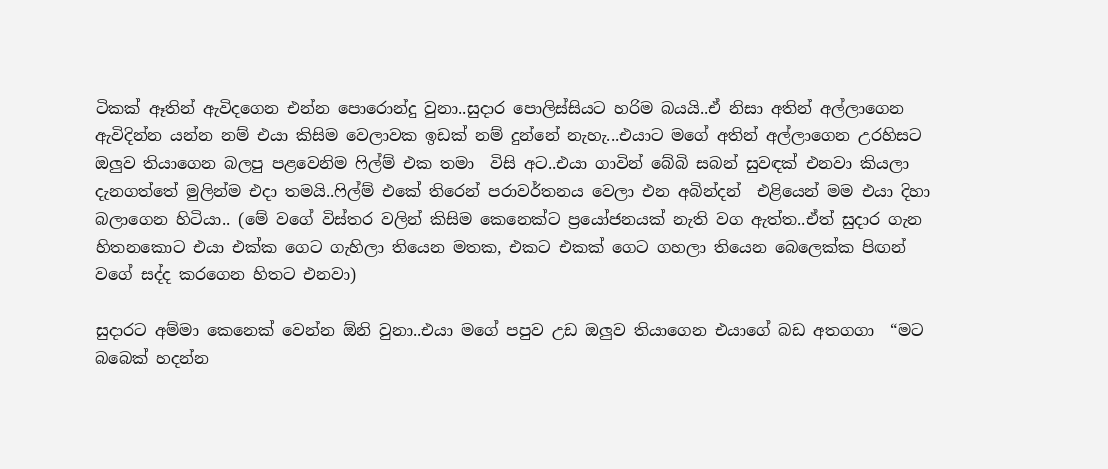ටිකක් ඈතින් ඇවිදගෙන එන්න පොරොන්දු වුනා..සුදාර පොලිස්සියට හරිම බයයි..ඒ නිසා අතින් අල්ලාගෙන ඇවිදින්න යන්න නම් එයා කිසිම වෙලාවක ඉඩක් නම් දුන්නේ නැහැ...එයාට මගේ අතින් අල්ලාගෙන උරහිසට ඔලුව තියාගෙන බලපු පළවෙනිම ෆිල්ම් එක තමා  විසි අට..එයා ගාවින් බේබි සබන් සුවඳක් එනවා කියලා දැනගත්තේ මුලින්ම එදා තමයි..ෆිල්ම් එකේ තිරෙන් පරාවර්තනය වෙලා එන අබින්දන්  එළියෙන් මම එයා දිහා බලාගෙන හිටියා.. (මේ වගේ විස්තර වලින් කිසිම කෙනෙක්ට ප්‍රයෝජනයක් නැති වග ඇත්ත..ඒත් සුදාර ගැන හිතනකොට එයා එක්ක ගෙට ගැහිලා තියෙන මතක, එකට එකක් ගෙට ගහලා තියෙන බෙලෙක්ක පිඟන් වගේ සද්ද කරගෙන හිතට එනවා)

සුදාරට අම්මා කෙනෙක් වෙන්න ඕනි වුනා..එයා මගේ පපුව උඩ ඔලුව තියාගෙන එයාගේ බඩ අතගගා  “මට බබෙක් හදන්න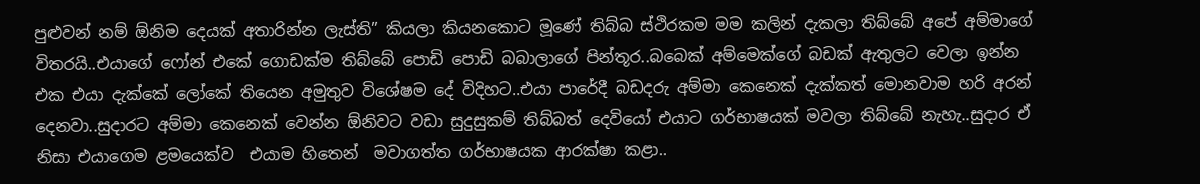පුළුවන් නම් ඕනිම දෙයක් අතාරින්න ලැස්ති” කියලා කියනකොට මූණේ තිබ්බ ස්ථිරකම මම කලින් දැකලා තිබ්බේ අපේ අම්මාගේ විතරයි..එයාගේ ෆෝන් එකේ ගොඩක්ම තිබ්බේ පොඩි පොඩි බබාලාගේ පින්තූර..බබෙක් අම්මෙක්ගේ බඩක් ඇතුලට වෙලා ඉන්න එක එයා දැක්කේ ලෝකේ තියෙන අමුතුව විශේෂම දේ විදිහට..එයා පාරේදී බඩදරු අම්මා කෙනෙක් දැක්කත් මොනවාම හරි අරන් දෙනවා..සුදාරට අම්මා කෙනෙක් වෙන්න ඕනිවට වඩා සුදුසුකම් තිබ්බත් දෙවියෝ එයාට ගර්භාෂයක් මවලා තිබ්බේ නැහැ..සුදාර ඒ නිසා එයාගෙම ළමයෙක්ව  එයාම හිතෙන්  මවාගත්ත ගර්භාෂයක ආරක්ෂා කළා..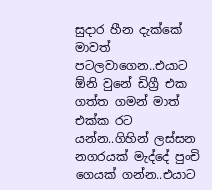සුදාර හීන දැක්කේ මාවත් පටලවාගෙන..එයාට ඕනි වුනේ ඩිග්‍රී එක ගත්ත ගමන් මාත් එක්ක රට යන්න..ගිහින් ලස්සන නගරයක් මැද්දේ පුංචි ගෙයක් ගන්න..එයාට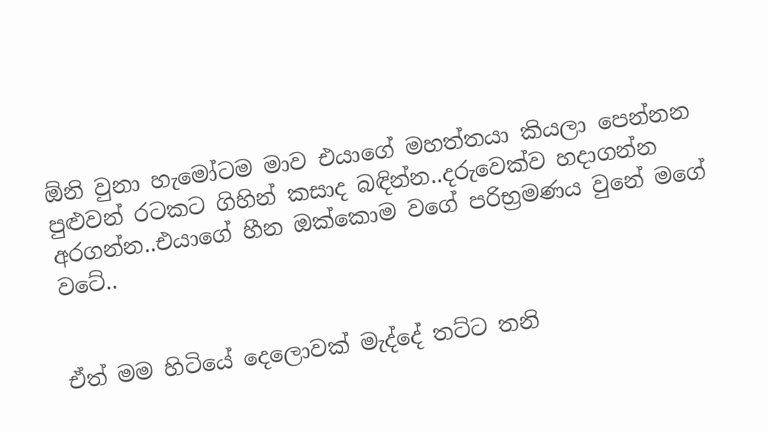ඕනි වුනා හැමෝටම මාව එයාගේ මහත්තයා කියලා පෙන්නන පුළුවන් රටකට ගිහින් කසාද බඳින්න..දරුවෙක්ව හදාගන්න අරගන්න..එයාගේ හීන ඔක්කොම වගේ පරිභ්‍රමණය වුනේ මගේ වටේ..


ඒත් මම හිටියේ දෙලොවක් මැද්දේ තට්ට තනි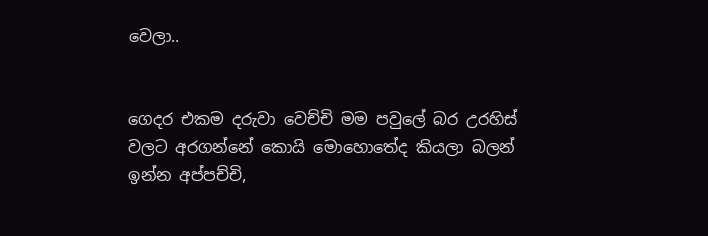වෙලා..


ගෙදර එකම දරුවා වෙච්චි මම පවුලේ බර උරහිස් වලට අරගන්නේ කොයි මොහොතේද කියලා බලන් ඉන්න අප්පච්චි,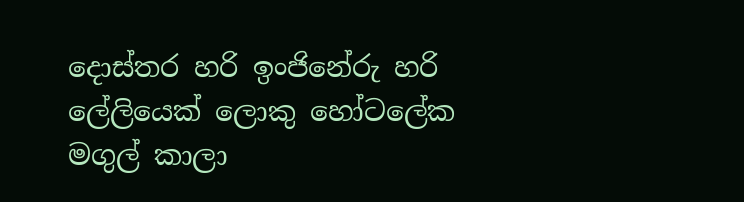දොස්තර හරි ඉංජිනේරු හරි ලේලියෙක් ලොකු හෝටලේක මගුල් කාලා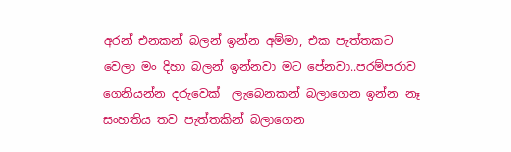අරන් එනකන් බලන් ඉන්න අම්මා, එක පැත්තකට වෙලා මං දිහා බලන් ඉන්නවා මට පේනවා..පරම්පරාව ගෙනියන්න දරුවෙක්  ලැබෙනකන් බලාගෙන ඉන්න නෑ සංහතිය තව පැත්තකින් බලාගෙන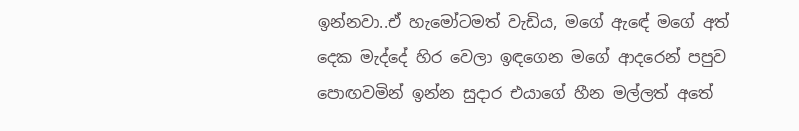ඉන්නවා..ඒ හැමෝටමත් වැඩිය, මගේ ඇඳේ මගේ අත් දෙක මැද්දේ හිර වෙලා ඉඳගෙන මගේ ආදරෙන් පපුව පොඟවමින් ඉන්න සුදාර එයාගේ හීන මල්ලත් අතේ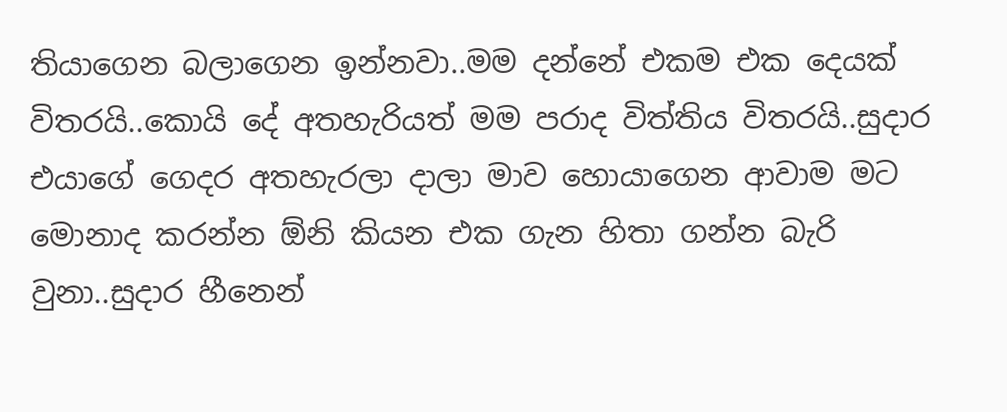තියාගෙන බලාගෙන ඉන්නවා..මම දන්නේ එකම එක දෙයක් විතරයි..කොයි දේ අතහැරියත් මම පරාද විත්තිය විතරයි..සුදාර එයාගේ ගෙදර අතහැරලා දාලා මාව හොයාගෙන ආවාම මට මොනාද කරන්න ඕනි කියන එක ගැන හිතා ගන්න බැරි වුනා..සුදාර හීනෙන්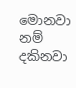මොනවා නම් දකිනවා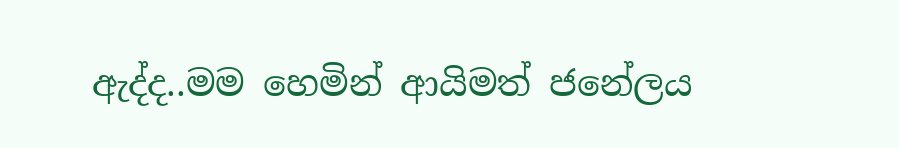ඇද්ද..මම හෙමින් ආයිමත් ජනේලය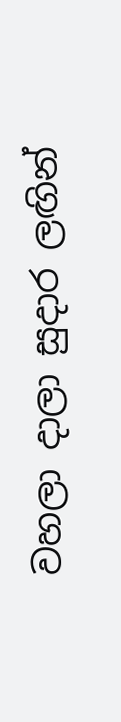වහලා දාලා සුදාර ලඟින්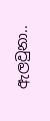ඇලවුනා..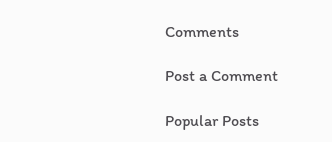Comments

Post a Comment

Popular Posts